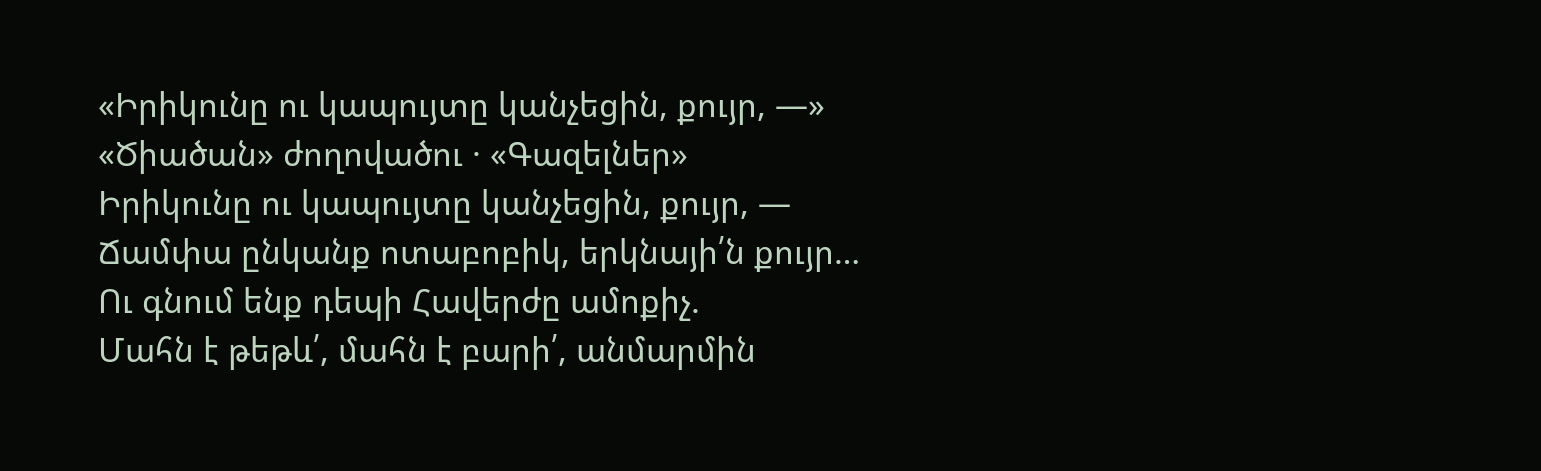«Իրիկունը ու կապույտը կանչեցին, քույր, —»
«Ծիածան» ժողովածու · «Գազելներ»
Իրիկունը ու կապույտը կանչեցին, քույր, —
Ճամփա ընկանք ոտաբոբիկ, երկնայի՛ն քույր…
Ու գնում ենք դեպի Հավերժը ամոքիչ.
Մահն է թեթև՛, մահն է բարի՛, անմարմին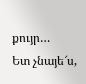քույր…
Ետ չնայե՜ս,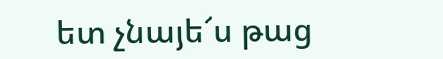ետ չնայե՜ս թաց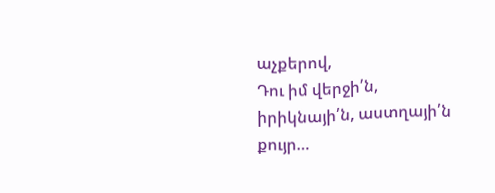աչքերով,
Դու իմ վերջի՛ն, իրիկնայի՛ն, աստղայի՛ն քույր…